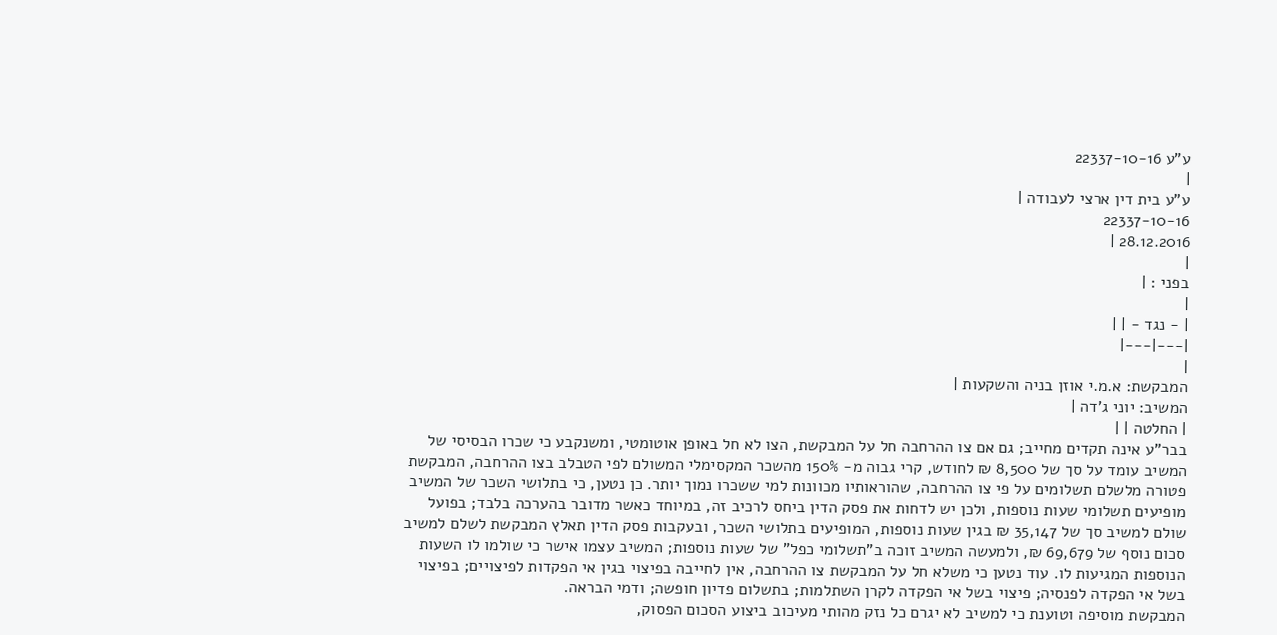ע"ע 22337-10-16
|
ע"ע בית דין ארצי לעבודה |
22337-10-16
28.12.2016 |
|
בפני : |
|
| - נגד - | |
|---|---|
|
המבקשת: א.מ.י אוזן בניה והשקעות |
המשיב: יוני ג'דה |
| החלטה | |
בבר"ע אינה תקדים מחייב; גם אם צו ההרחבה חל על המבקשת, הצו לא חל באופן אוטומטי, ומשנקבע כי שכרו הבסיסי של המשיב עומד על סך של 8,500 ₪ לחודש, קרי גבוה מ- 150% מהשכר המקסימלי המשולם לפי הטבלב בצו ההרחבה, המבקשת פטורה מלשלם תשלומים על פי צו ההרחבה, שהוראותיו מכוונות למי ששכרו נמוך יותר. כן נטען, כי בתלושי השכר של המשיב מופיעים תשלומי שעות נוספות, ולכן יש לדחות את פסק הדין ביחס לרכיב זה, במיוחד כאשר מדובר בהערכה בלבד; בפועל שולם למשיב סך של 35,147 ₪ בגין שעות נוספות, המופיעים בתלושי השכר, ובעקבות פסק הדין תאלץ המבקשת לשלם למשיב סכום נוסף של 69,679 ₪, ולמעשה המשיב זוכה ב"תשלומי כפל" של שעות נוספות; המשיב עצמו אישר כי שולמו לו השעות הנוספות המגיעות לו. עוד נטען כי משלא חל על המבקשת צו ההרחבה, אין לחייבה בפיצוי בגין אי הפקדות לפיצויים; בפיצוי בשל אי הפקדה לפנסיה; פיצוי בשל אי הפקדה לקרן השתלמות; בתשלום פדיון חופשה; ודמי הבראה.
המבקשת מוסיפה וטוענת כי למשיב לא יגרם כל נזק מהותי מעיכוב ביצוע הסכום הפסוק,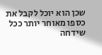שכן הוא יוכל לקבל את כספו מאוחר יותר ככל שידחה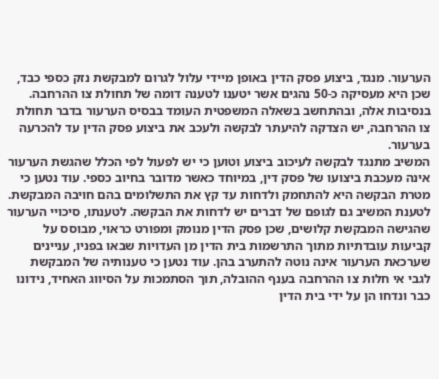הערעור. מנגד, ביצוע פסק הדין באופן מיידי עלול לגרום למבקשת נזק כספי כבד, שכן היא מעסיקה כ-50 נהגים אשר יטענו לטענה דומה של תחולת צו ההרחבה. בנסיבות אלה, ובהתחשב בשאלה המשפטית העומד בבסיס הערעור בדבר תחולת צו ההרחבה, יש הצדקה להיעתר לבקשה ולעכב את ביצוע פסק הדין עד להכרעה בערעור.
המשיב מתנגד לבקשה לעיכוב ביצוע וטוען כי יש לפעול לפי הכלל שהגשת הערעור אינה מעכבת ביצועו של פסק דין, במיוחד כאשר מדובר בחיוב כספי. עוד נטען כי מטרת הבקשה היא להתחמק ולדחות עד קץ את התשלומים בהם חויבה המבקשת. לטענת המשיב גם לגופם של דברים יש לדחות את הבקשה. לטענתו, סיכויי הערעור שהגישה המבקשת קלושים, שכן פסק הדין מנומק ומפורט כראוי, מבוסס על קביעות עובדתיות מתוך התרשמות בית הדין מן העדויות שבאו בפניו, עניינים שערכאת הערעור אינה נוטה להתערב בהן. עוד נטען כי טענותיה של המבקשת לגבי אי חלות צו ההרחבה בענף ההובלה, תוך הסתמכות על הסיווג האחיד, נידונו כבר ונדחו הן על ידי בית הדין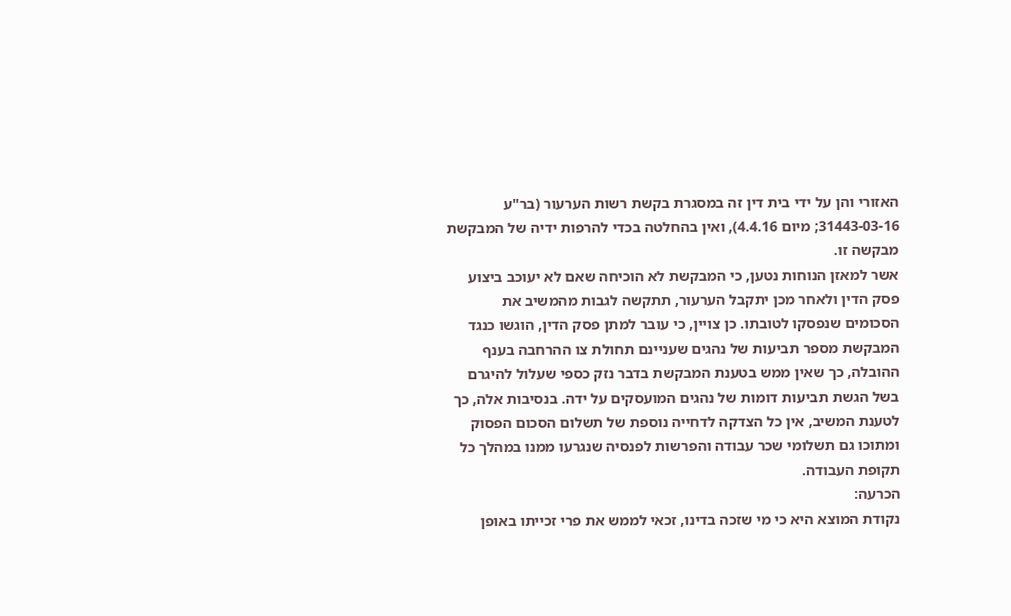האזורי והן על ידי בית דין זה במסגרת בקשת רשות הערעור (בר"ע 31443-03-16; מיום 4.4.16), ואין בהחלטה בכדי להרפות ידיה של המבקשת מבקשה זו.
אשר למאזן הנוחות נטען, כי המבקשת לא הוכיחה שאם לא יעוכב ביצוע פסק הדין ולאחר מכן יתקבל הערעור, תתקשה לגבות מהמשיב את הסכומים שנפסקו לטובתו. כן צויין, כי עובר למתן פסק הדין, הוגשו כנגד המבקשת מספר תביעות של נהגים שעניינם תחולת צו ההרחבה בענף ההובלה, כך שאין ממש בטענת המבקשת בדבר נזק כספי שעלול להיגרם בשל הגשת תביעות דומות של נהגים המועסקים על ידה. בנסיבות אלה, כך לטענת המשיב, אין כל הצדקה לדחייה נוספת של תשלום הסכום הפסוק ומתוכו גם תשלומי שכר עבודה והפרשות לפנסיה שנגרעו ממנו במהלך כל תקופת העבודה.
הכרעה:
נקודת המוצא היא כי מי שזכה בדינו, זכאי לממש את פרי זכייתו באופן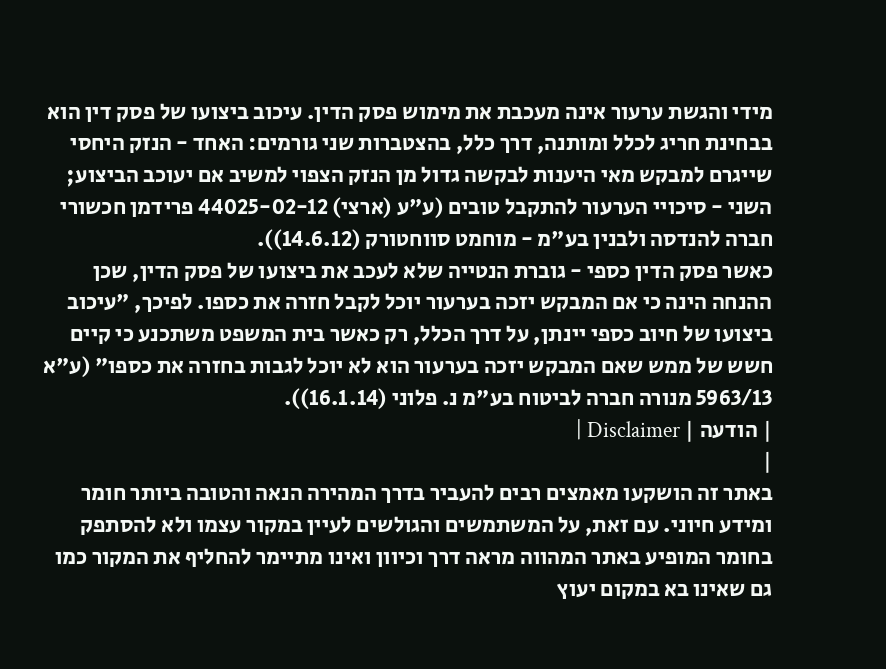מידי והגשת ערעור אינה מעכבת את מימוש פסק הדין. עיכוב ביצועו של פסק דין הוא בבחינת חריג לכלל ומותנה, דרך כלל, בהצטברות שני גורמים: האחד - הנזק היחסי שייגרם למבקש מאי היענות לבקשה גדול מן הנזק הצפוי למשיב אם יעוכב הביצוע; השני - סיכויי הערעור להתקבל טובים (ע"ע (ארצי) 44025-02-12 פרידמן חכשורי חברה להנדסה ולבנין בע"מ - מוחמט סווחטורק (14.6.12)).
כאשר פסק הדין כספי - גוברת הנטייה שלא לעכב את ביצועו של פסק הדין, שכן ההנחה הינה כי אם המבקש יזכה בערעור יוכל לקבל חזרה את כספו. לפיכך, "עיכוב ביצועו של חיוב כספי יינתן, על דרך הכלל, רק כאשר בית המשפט משתכנע כי קיים חשש של ממש שאם המבקש יזכה בערעור הוא לא יוכל לגבות בחזרה את כספו" (ע"א 5963/13 מנורה חברה לביטוח בע"מ נ. פלוני (16.1.14)).
| הודעה | Disclaimer |
|
באתר זה הושקעו מאמצים רבים להעביר בדרך המהירה הנאה והטובה ביותר חומר ומידע חיוני. עם זאת, על המשתמשים והגולשים לעיין במקור עצמו ולא להסתפק בחומר המופיע באתר המהווה מראה דרך וכיוון ואינו מתיימר להחליף את המקור כמו גם שאינו בא במקום יעוץ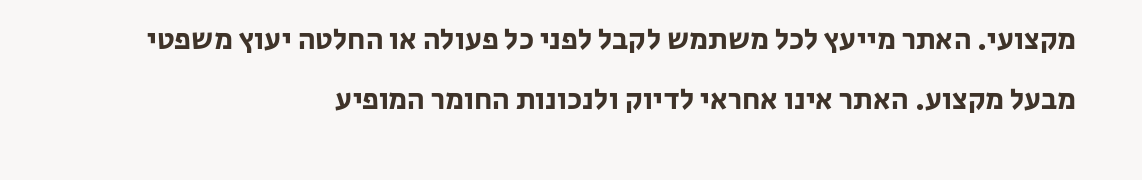מקצועי. האתר מייעץ לכל משתמש לקבל לפני כל פעולה או החלטה יעוץ משפטי מבעל מקצוע. האתר אינו אחראי לדיוק ולנכונות החומר המופיע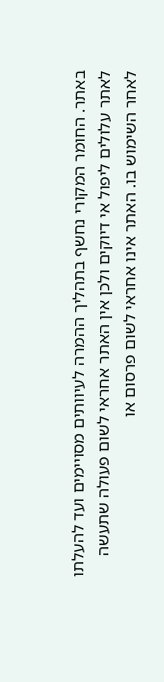באתר. החומר המקורי נחשף בתהליך ההמרה לעיוותים מסויימים ועד להעלתו לאתר עלולים ליפול אי דיוקים ולכן אין האתר אחראי לשום פעולה שתעשה לאחר השימוש בו. האתר אינו אחראי לשום פרסום או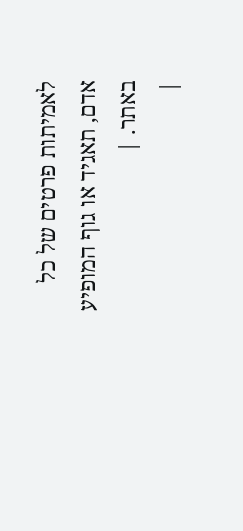לאמיתות פרטים של כל אדם, תאגיד או גוף המופיע באתר. |
|